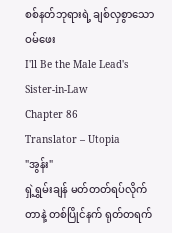စစ်နတ်ဘုရားရဲ့ ချစ်လှစွာသော ဝမ်ဖေး
I'll Be the Male Lead's Sister-in-Law
Chapter 86
Translator – Utopia
"အွန်း"
ရှဲ့ရွှမ်းချန် မတ်တတ်ရပ်လိုက်တာနဲ့ တစ်ပြိုင်နက် ရုတ်တရက်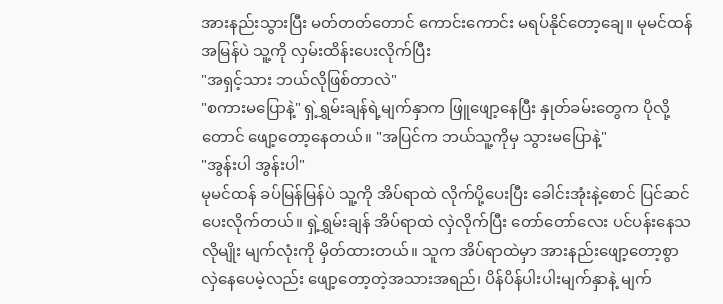အားနည်းသွားပြီး မတ်တတ်တောင် ကောင်းကောင်း မရပ်နိုင်တော့ချေ။ မုမင်ထန် အမြန်ပဲ သူ့ကို လှမ်းထိန်းပေးလိုက်ပြီး
"အရှင့်သား ဘယ်လိုဖြစ်တာလဲ"
"စကားမပြောနဲ့" ရှဲ့ရွှမ်းချန်ရဲ့မျက်နှာက ဖြူဖျော့နေပြီး နှုတ်ခမ်းတွေက ပိုလို့တောင် ဖျော့တော့နေတယ်။ "အပြင်က ဘယ်သူ့ကိုမှ သွားမပြောနဲ့"
"အွန်းပါ အွန်းပါ"
မုမင်ထန် ခပ်မြန်မြန်ပဲ သူ့ကို အိပ်ရာထဲ လိုက်ပို့ပေးပြီး ခေါင်းအုံးနဲ့စောင် ပြင်ဆင်ပေးလိုက်တယ်။ ရှဲ့ရွှမ်းချန် အိပ်ရာထဲ လှဲလိုက်ပြီး တော်တော်လေး ပင်ပန်းနေသလိုမျိုး မျက်လုံးကို မှိတ်ထားတယ်။ သူက အိပ်ရာထဲမှာ အားနည်းဖျော့တော့စွာ လှဲနေပေမဲ့လည်း ဖျော့တော့တဲ့အသားအရည်၊ ပိန်ပိန်ပါးပါးမျက်နှာနဲ့ မျက်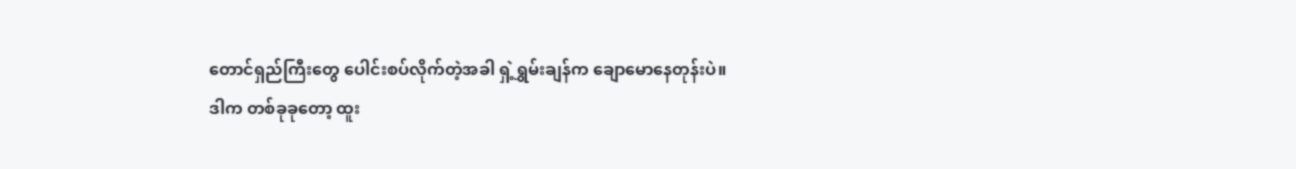တောင်ရှည်ကြီးတွေ ပေါင်းစပ်လိုက်တဲ့အခါ ရှဲ့ရွှမ်းချန်က ချောမောနေတုန်းပဲ။
ဒါက တစ်ခုခုတော့ ထူး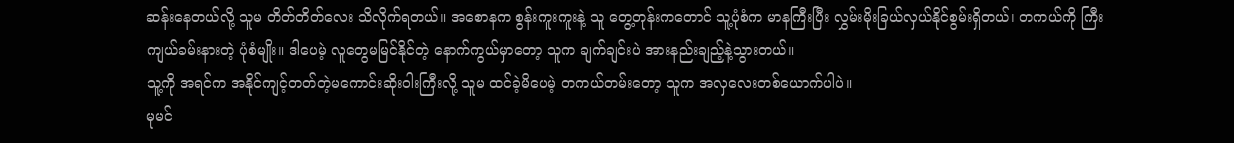ဆန်းနေတယ်လို့ သူမ တိတ်တိတ်လေး သိလိုက်ရတယ်။ အစောနက စွန်းကူးကူးနဲ့ သူ တွေ့တုန်းကတောင် သူ့ပုံစံက မာနကြီးပြီး လွှမ်းမိုးခြယ်လှယ်နိုင်စွမ်းရှိတယ်၊ တကယ်ကို ကြီးကျယ်ခမ်းနားတဲ့ ပုံစံမျိုး။ ဒါပေမဲ့ လူတွေမမြင်နိုင်တဲ့ နောက်ကွယ်မှာတော့ သူက ချက်ချင်းပဲ အားနည်းချည့်နဲ့သွားတယ်။
သူ့ကို အရင်က အနိုင်ကျင့်တတ်တဲ့မကောင်းဆိုးဝါးကြီးလို့ သူမ ထင်ခဲ့မိပေမဲ့ တကယ်တမ်းတော့ သူက အလှလေးတစ်ယောက်ပါပဲ။
မုမင်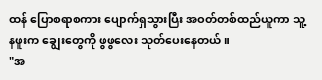ထန် ပြောစရာစကား ပျောက်ရှသွားပြီး အဝတ်တစ်ထည်ယူကာ သူ့နဖူးက ချွေးတွေကို ဖွဖွလေး သုတ်ပေးနေတယ်။
"အ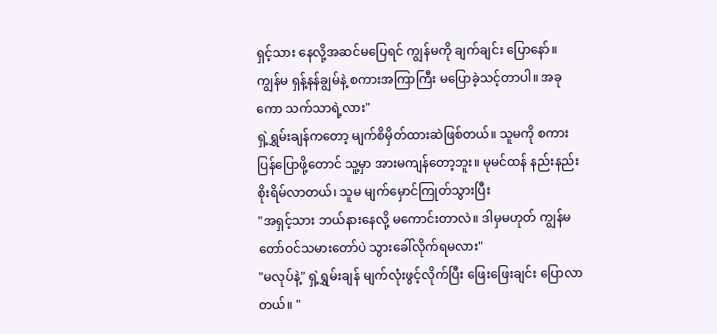ရှင့်သား နေလို့အဆင်မပြေရင် ကျွန်မကို ချက်ချင်း ပြောနော်။ ကျွန်မ ရှန့်နန်ချွမ်နဲ့ စကားအကြာကြီး မပြောခဲ့သင့်တာပါ။ အခုကော သက်သာရဲ့လား"
ရှဲ့ရွှမ်းချန်ကတော့ မျက်စိမှိတ်ထားဆဲဖြစ်တယ်။ သူမကို စကားပြန်ပြောဖို့တောင် သူ့မှာ အားမကျန်တော့ဘူး။ မုမင်ထန် နည်းနည်း စိုးရိမ်လာတယ်၊ သူမ မျက်မှောင်ကြုတ်သွားပြီး
"အရှင့်သား ဘယ်နားနေလို့ မကောင်းတာလဲ။ ဒါမှမဟုတ် ကျွန်မ တော်ဝင်သမားတော်ပဲ သွားခေါ်လိုက်ရမလား"
"မလုပ်နဲ့" ရှဲ့ရွှမ်းချန် မျက်လုံးဖွင့်လိုက်ပြီး ဖြေးဖြေးချင်း ပြောလာတယ်။ "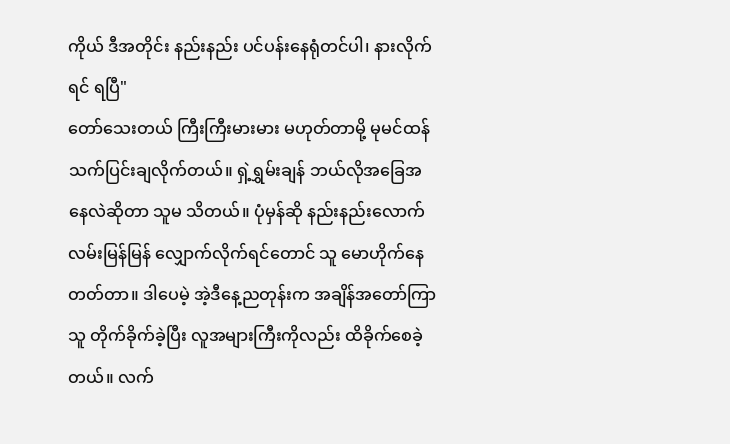ကိုယ် ဒီအတိုင်း နည်းနည်း ပင်ပန်းနေရုံတင်ပါ၊ နားလိုက်ရင် ရပြီ"
တော်သေးတယ် ကြီးကြီးမားမား မဟုတ်တာမို့ မုမင်ထန် သက်ပြင်းချလိုက်တယ်။ ရှဲ့ရွှမ်းချန် ဘယ်လိုအခြေအနေလဲဆိုတာ သူမ သိတယ်။ ပုံမှန်ဆို နည်းနည်းလောက် လမ်းမြန်မြန် လျှောက်လိုက်ရင်တောင် သူ မောဟိုက်နေတတ်တာ။ ဒါပေမဲ့ အဲ့ဒီနေ့ညတုန်းက အချိန်အတော်ကြာ သူ တိုက်ခိုက်ခဲ့ပြီး လူအများကြီးကိုလည်း ထိခိုက်စေခဲ့တယ်။ လက်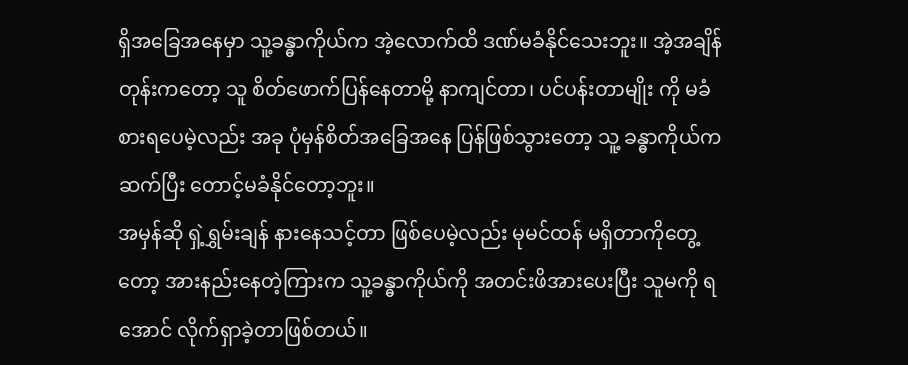ရှိအခြေအနေမှာ သူ့ခန္ဓာကိုယ်က အဲ့လောက်ထိ ဒဏ်မခံနိုင်သေးဘူး။ အဲ့အချိန်တုန်းကတော့ သူ စိတ်ဖောက်ပြန်နေတာမို့ နာကျင်တာ၊ ပင်ပန်းတာမျိုး ကို မခံစားရပေမဲ့လည်း အခု ပုံမှန်စိတ်အခြေအနေ ပြန်ဖြစ်သွားတော့ သူ့ ခန္ဓာကိုယ်က ဆက်ပြီး တောင့်မခံနိုင်တော့ဘူး။
အမှန်ဆို ရှဲ့ရွှမ်းချန် နားနေသင့်တာ ဖြစ်ပေမဲ့လည်း မုမင်ထန် မရှိတာကိုတွေ့တော့ အားနည်းနေတဲ့ကြားက သူ့ခန္ဓာကိုယ်ကို အတင်းဖိအားပေးပြီး သူမကို ရအောင် လိုက်ရှာခဲ့တာဖြစ်တယ်။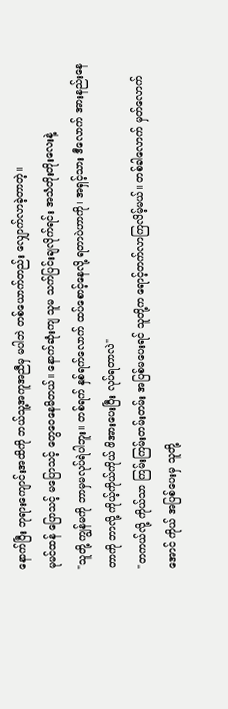နောက်ပြီး ဘုရားကျောင်းအထိကို ဘယ်သူ့အကူအညီမှ မပါဘဲ တစ်ယောက်တည်း လျှောက်လာခဲ့တာတဲ့။
မုမင်ထန် ပြောသင့် မပြောသင့် တွေဝေနေမိတယ်။ နောက်ဆုံးကျ သူမ သက်ပြင်းချလိုက်ရင်း အသံတိုးတိုးလေးနဲ့
"သူတို့ ကျွန်မကို ဘာမှမလုပ်ရဲပါဘူး။ တစ်ရက် နှစ်ရက်လောက် ထပ်စောင့်နေလို့ ရတာပဲဟာကို၊ အရှင့်သား ဒီလောက် အားနည်းနေတာကို ဘာလို့ ကိုယ့်ကိုယ်ကိုယ် ဖိအားပေးပြီး လုပ်ရတာလဲ"
"တကယ်လို့ ကိုယ်သာ ကြမ်းကြမ်းတမ်းတမ်း အပြစ်မပေးရင် သူတို့က ရောင့်တက်လာကြလိမ့်မယ်။ တစ်ခါလောက် မှတ်လောက်အောင် ကိုယ် အပြစ်ပေးမှ သူတို့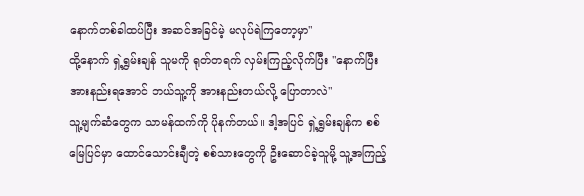နောက်တစ်ခါထပ်ပြီး အဆင်အခြင်မဲ့ မလုပ်ရဲကြတော့မှာ"
ထို့နောက် ရှဲ့ရွှမ်းချန် သူမကို ရုတ်တရက် လှမ်းကြည့်လိုက်ပြီး "နောက်ပြီး အားနည်းရအောင် ဘယ်သူ့ကို အားနည်းတယ်လို့ ပြောတာလဲ"
သူ့မျက်ဆံတွေက သာမန်ထက်ကို ပိုနက်တယ်။ ဒါ့အပြင် ရှဲ့ရွှမ်းချန်က စစ်မြေပြင်မှာ ထောင်သောင်းချီတဲ့ စစ်သားတွေကို ဦးဆောင်ခဲ့သူမို့ သူ့အကြည့်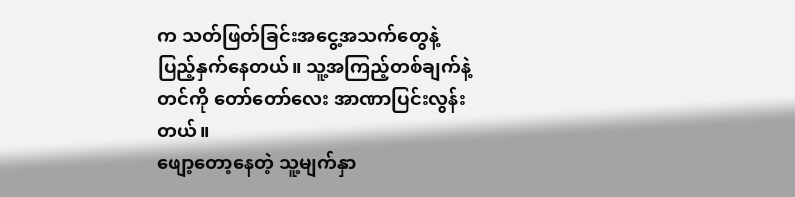က သတ်ဖြတ်ခြင်းအငွေ့အသက်တွေနဲ့ ပြည့်နှက်နေတယ်။ သူ့အကြည့်တစ်ချက်နဲ့တင်ကို တော်တော်လေး အာဏာပြင်းလွန်းတယ်။
ဖျော့တော့နေတဲ့ သူ့မျက်နှာ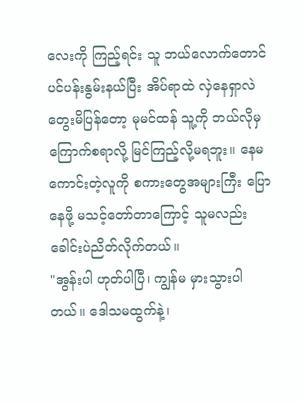လေးကို ကြည့်ရင်း သူ ဘယ်လောက်တောင် ပင်ပန်းနွမ်းနယ်ပြီး အိပ်ရာထဲ လှဲနေရှာလဲ တွေးမိပြန်တော့ မုမင်ထန် သူ့ကို ဘယ်လိုမှ ကြောက်စရာလို့ မြင်ကြည့်လို့မရဘူး။ နေမကောင်းတဲ့လူကို စကားတွေအများကြီး ပြောနေဖို့ မသင့်တော်တာကြောင့် သူမလည်း ခေါင်းပဲညိတ်လိုက်တယ်။
"အွန်းပါ ဟုတ်ပါပြီ၊ ကျွန်မ မှားသွားပါတယ်။ ဒေါသမထွက်နဲ့၊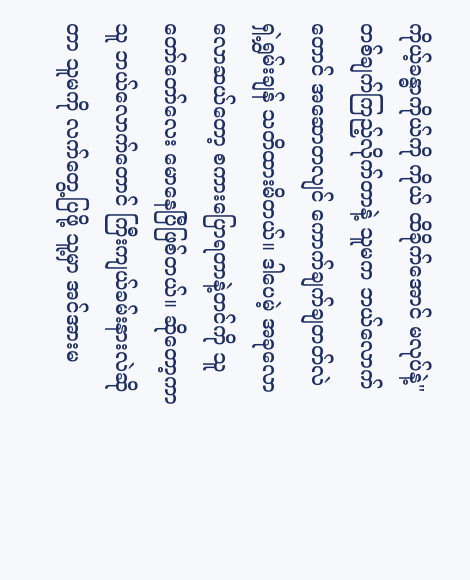ကိုယ့်ခန္ဓာကိုယ်ကို ကိုယ် ထိခိုက်အောင် မလုပ်နဲ့"
တစ်ချက်ကြည့်လိုက်တာနဲ့ သူမက ဘယ်လောက်တောင် အဆောတလျင် ကောက်ချက်ချတတ်လဲ ရှဲ့ရွှမ်းချန် သတိထားမိတယ်။ ဒါပေမဲ့ အခုလောလောဆယ်တော့ စကားပြောရတာနဲ့တင်ကို သူ တော်တော်လေး မောနေပြီဖြစ်တယ်။ ဆိုတော့ကာ သူ ဘယ်လောက်တောင် ကြီးကျယ်ခမ်းနားလဲဆိုတာ သူမကို လက်တွေ့ပြဖို့ သူ့မှာ အင်အားမ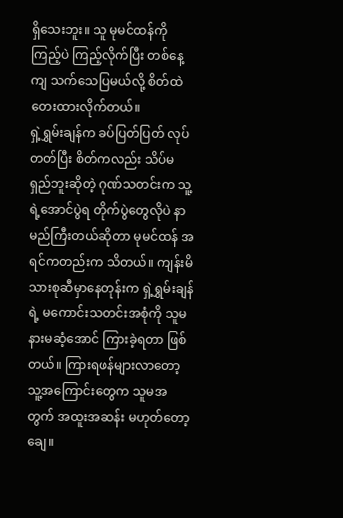ရှိသေးဘူး။ သူ မုမင်ထန်ကို ကြည့်ပဲ ကြည့်လိုက်ပြီး တစ်နေ့ကျ သက်သေပြမယ်လို့ စိတ်ထဲ တေးထားလိုက်တယ်။
ရှဲ့ရွှမ်းချန်က ခပ်ပြတ်ပြတ် လုပ်တတ်ပြီး စိတ်ကလည်း သိပ်မရှည်ဘူးဆိုတဲ့ ဂုဏ်သတင်းက သူ့ရဲ့အောင်ပွဲရ တိုက်ပွဲတွေလိုပဲ နာမည်ကြီးတယ်ဆိုတာ မုမင်ထန် အရင်ကတည်းက သိတယ်။ ကျန်းမိသားစုဆီမှာနေတုန်းက ရှဲ့ရွှမ်းချန်ရဲ့ မကောင်းသတင်းအစုံကို သူမ နားမဆံ့အောင် ကြားခဲ့ရတာ ဖြစ်တယ်။ ကြားရဖန်များလာတော့ သူ့အကြောင်းတွေက သူမအတွက် အထူးအဆန်း မဟုတ်တော့ချေ။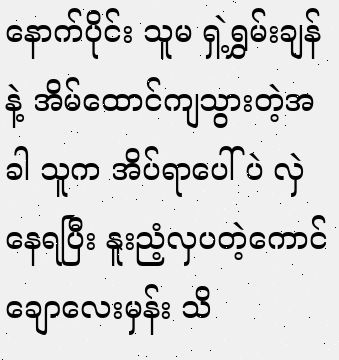နောက်ပိုင်း သူမ ရှဲ့ရွှမ်းချန်နဲ့ အိမ်ထောင်ကျသွားတဲ့အခါ သူက အိပ်ရာပေါ်ပဲ လှဲနေရပြီး နူးညံ့လှပတဲ့ကောင်ချောလေးမှန်း သိ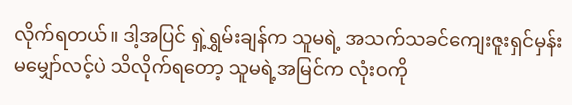လိုက်ရတယ်။ ဒါ့အပြင် ရှဲ့ရွှမ်းချန်က သူမရဲ့ အသက်သခင်ကျေးဇူးရှင်မှန်း မမျှော်လင့်ပဲ သိလိုက်ရတော့ သူမရဲ့အမြင်က လုံးဝကို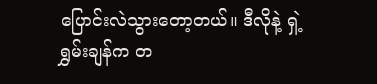ပြောင်းလဲသွားတော့တယ်။ ဒီလိုနဲ့ ရှဲ့ရွှမ်းချန်က တ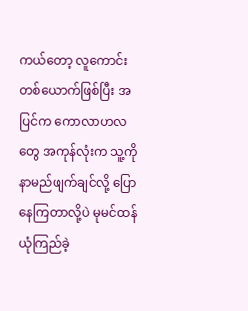ကယ်တော့ လူကောင်းတစ်ယောက်ဖြစ်ပြီး အပြင်က ကောလာဟလတွေ အကုန်လုံးက သူ့ကို နာမည်ဖျက်ချင်လို့ ပြောနေကြတာလို့ပဲ မုမင်ထန် ယုံကြည်ခဲ့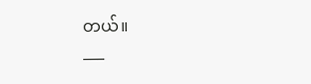တယ်။
___